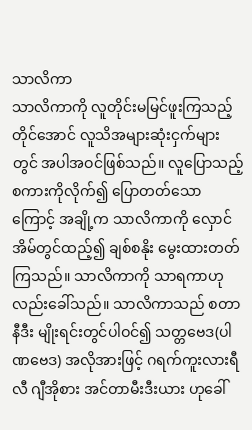သာလိကာ
သာလိကာကို လူတိုင်းမမြင်ဖူးကြသည့် တိုင်အောင် လူသိအများဆုံးငှက်များတွင် အပါအဝင်ဖြစ်သည်။ လူပြောသည့်စကားကိုလိုက်၍ ပြောတတ်သောကြောင့် အချို့က သာလိကာကို လှောင်အိမ်တွင်ထည့်၍ ချစ်စနိုး မွေးထားတတ်ကြသည်။ သာလိကာကို သာရကာဟု လည်းခေါ်သည်။ သာလိကာသည် စတာနီဒီး မျိုးရင်းတွင်ပါဝင်၍ သတ္တဗေဒ(ပါဏဗေဒ) အလိုအားဖြင့် ဂရက်ကူးလားရီလီ ဂျီအိုစား အင်တာမီးဒီးယား ဟုခေါ်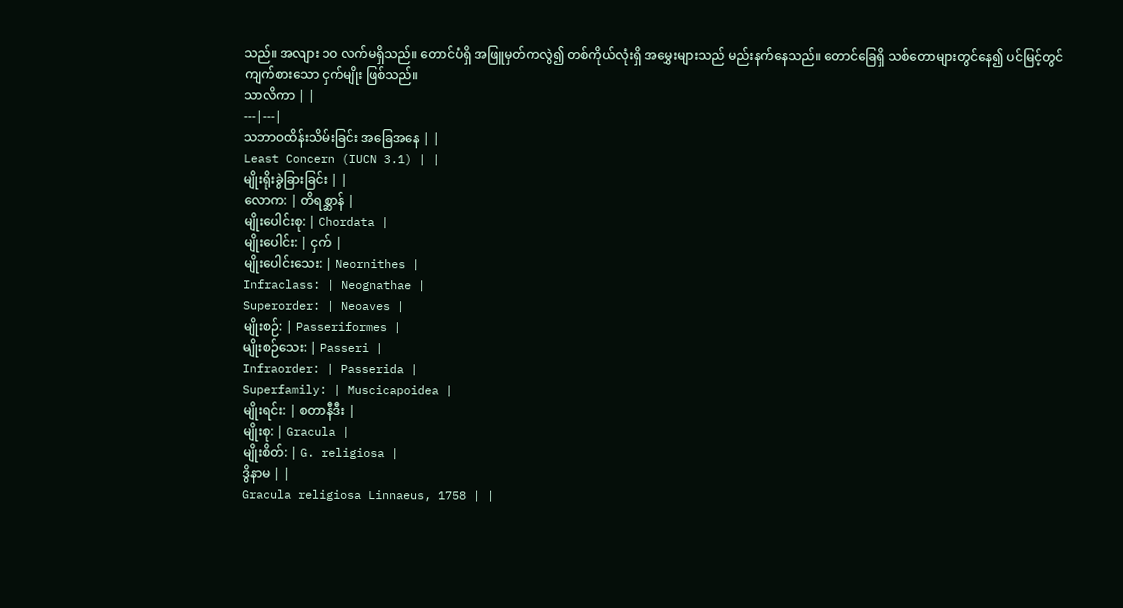သည်။ အလျား ၁ဝ လက်မရှိသည်။ တောင်ပံရှိ အဖြူမှတ်ကလွဲ၍ တစ်ကိုယ်လုံးရှိ အမွှေးများသည် မည်းနက်နေသည်။ တောင်ခြေရှိ သစ်တောများတွင်နေ၍ ပင်မြင့်တွင်ကျက်စားသော ငှက်မျိုး ဖြစ်သည်။
သာလိကာ | |
---|---|
သဘာဝထိန်းသိမ်းခြင်း အခြေအနေ | |
Least Concern (IUCN 3.1) | |
မျိုးရိုးခွဲခြားခြင်း | |
လောက: | တိရစ္ဆာန် |
မျိုးပေါင်းစု: | Chordata |
မျိုးပေါင်း: | ငှက် |
မျိုးပေါင်းသေး: | Neornithes |
Infraclass: | Neognathae |
Superorder: | Neoaves |
မျိုးစဉ်: | Passeriformes |
မျိုးစဉ်သေး: | Passeri |
Infraorder: | Passerida |
Superfamily: | Muscicapoidea |
မျိုးရင်း: | စတာနီဒီး |
မျိုးစု: | Gracula |
မျိုးစိတ်: | G. religiosa |
ဒွိနာမ | |
Gracula religiosa Linnaeus, 1758 | |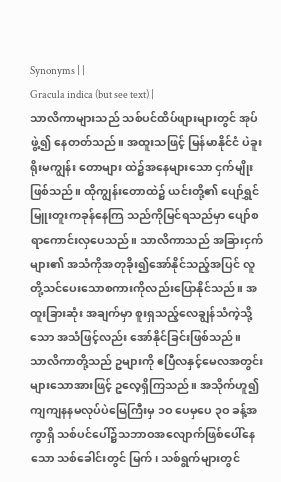Synonyms | |
Gracula indica (but see text) |
သာလိကာများသည် သစ်ပင်ထိပ်ဖျားများတွင် အုပ်ဖွဲ့၍ နေတတ်သည်။ အထူးသဖြင့် မြန်မာနိုင်ငံ ပဲခူးရိုးမကျွန်း တောများ ထဲ၌အနေများသော ငှက်မျိုးဖြစ်သည်။ ထိုကျွန်းတောထဲ၌ ယင်းတို့၏ ပျော်ရွှင်မြူးတူးကခုန်နေကြ သည်ကိုမြင်ရသည်မှာ ပျော်စရာကောင်းလှပေသည်။ သာလိကာသည် အခြားငှက်များ၏ အသံကိုအတုခိုး၍အော်နိုင်သည့်အပြင် လူတို့သင်ပေးသောစကားကိုလည်းပြောနိုင်သည်။ အထူးခြားဆုံး အချက်မှာ စူးရှသည့်လေချွန်သံကဲ့သို့သော အသံဖြင့်လည်း အော်နိုင်ခြင်းဖြစ်သည်။
သာလိကာတို့သည် ဥများကို ဧပြီလနှင့်မေလအတွင်း များသောအားဖြင့် ဥလေ့ရှိကြသည်။ အသိုက်ဟူ၍ ကျကျနနမလုပ်ပဲမြေကြီးမှ ၁ဝ ပေမှပေ ၃ဝ ခန့်အကွာရှိ သစ်ပင်ပေါ်၌သဘာဝအလျောက်ဖြစ်ပေါ်နေသော သစ်ခေါင်းတွင် မြက်၊ သစ်ရွက်များတွင်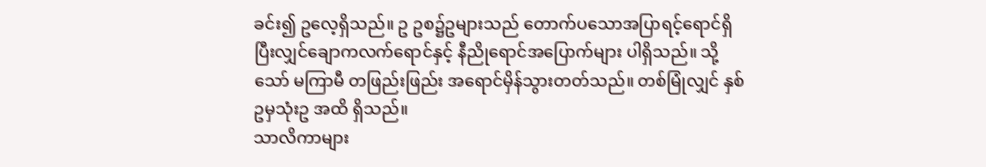ခင်း၍ ဥလေ့ရှိသည်။ ဥ ဥစ၌ဥများသည် တောက်ပသောအပြာရင့်ရောင်ရှိပြီးလျှင်ချောကလက်ရောင်နှင့် နီညိုရောင်အပြောက်များ ပါရှိသည်။ သို့သော် မကြာမီ တဖြည်းဖြည်း အရောင်မှိန်သွားတတ်သည်။ တစ်မြုံလျှင် နှစ်ဥမှသုံးဥ အထိ ရှိသည်။
သာလိကာများ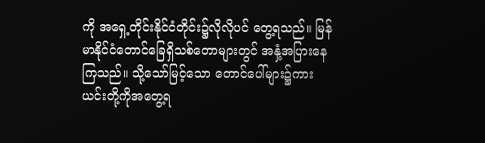ကို အရှေ့တိုင်းနိုင်ငံတိုင်း၌လိုလိုပင် တွေ့ရသည်။ မြန်မာနိုင်ငံတောင်ခြေရှိသစ်တောများတွင် အနှံ့အပြားနေကြသည်။ သို့သော်မြင့်သော တောင်ပေါ်များ၌ကား ယင်းတို့ကိုအတွေ့ရ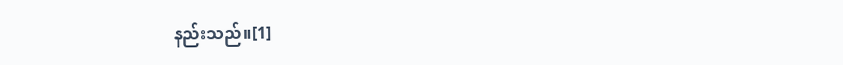နည်းသည်။[1]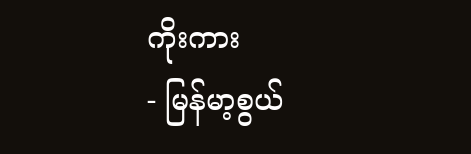ကိုးကား
- မြန်မာ့စွယ်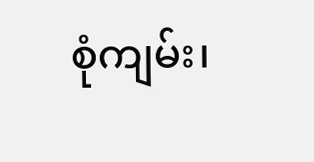စုံကျမ်း၊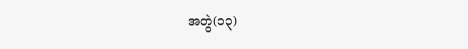အတွဲ(၁၃)